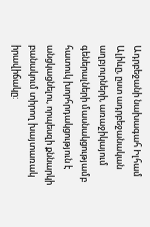Ադրբեջանի նախագահ Իլհամ Ալիևը, ըստ ադրբեջանական աղբյուրների, առաջիկայում գեներալների մասնակցությամբ հատուկ խորհրդակցություն է անցկացնելու, որպեսզի քննարկի բանակում տիրող խայտառակ իրավիճակը: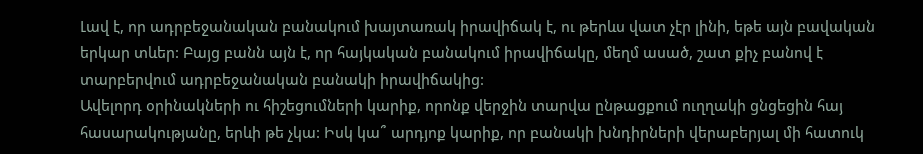Լավ է, որ ադրբեջանական բանակում խայտառակ իրավիճակ է, ու թերևս վատ չէր լինի, եթե այն բավական երկար տևեր: Բայց բանն այն է, որ հայկական բանակում իրավիճակը, մեղմ ասած, շատ քիչ բանով է տարբերվում ադրբեջանական բանակի իրավիճակից:
Ավելորդ օրինակների ու հիշեցումների կարիք, որոնք վերջին տարվա ընթացքում ուղղակի ցնցեցին հայ հասարակությանը, երևի թե չկա: Իսկ կա՞ արդյոք կարիք, որ բանակի խնդիրների վերաբերյալ մի հատուկ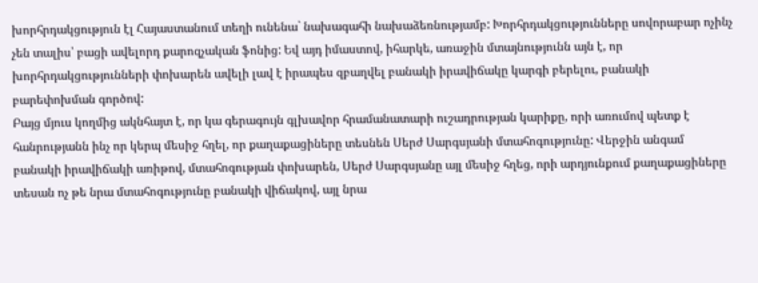խորհրդակցություն էլ Հայաստանում տեղի ունենա` նախագահի նախաձեռնությամբ: Խորհրդակցությունները սովորաբար ոչինչ չեն տալիս՝ բացի ավելորդ քարոզչական ֆոնից: Եվ այդ իմաստով, իհարկե, առաջին մտայնությունն այն է, որ խորհրդակցությունների փոխարեն ավելի լավ է իրապես զբաղվել բանակի իրավիճակը կարգի բերելու, բանակի բարեփոխման գործով:
Բայց մյուս կողմից ակնհայտ է, որ կա գերագույն գլխավոր հրամանատարի ուշադրության կարիքը, որի առումով պետք է հանրությանն ինչ որ կերպ մեսիջ հղել, որ քաղաքացիները տեսնեն Սերժ Սարգսյանի մտահոգությունը: Վերջին անգամ բանակի իրավիճակի առիթով, մտահոգության փոխարեն, Սերժ Սարգսյանը այլ մեսիջ հղեց, որի արդյունքում քաղաքացիները տեսան ոչ թե նրա մտահոգությունը բանակի վիճակով, այլ նրա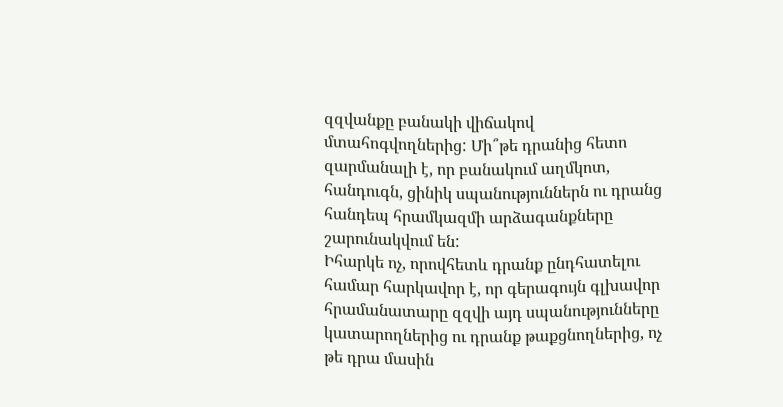զզվանքը բանակի վիճակով մտահոգվողներից: Մի՞թե դրանից հետո զարմանալի է, որ բանակում աղմկոտ, հանդուգն, ցինիկ սպանություններն ու դրանց հանդեպ հրամկազմի արձագանքները շարունակվում են:
Իհարկե ոչ, որովհետև դրանք ընդհատելու համար հարկավոր է, որ գերագույն գլխավոր հրամանատարը զզվի այդ սպանությունները կատարողներից ու դրանք թաքցնողներից, ոչ թե դրա մասին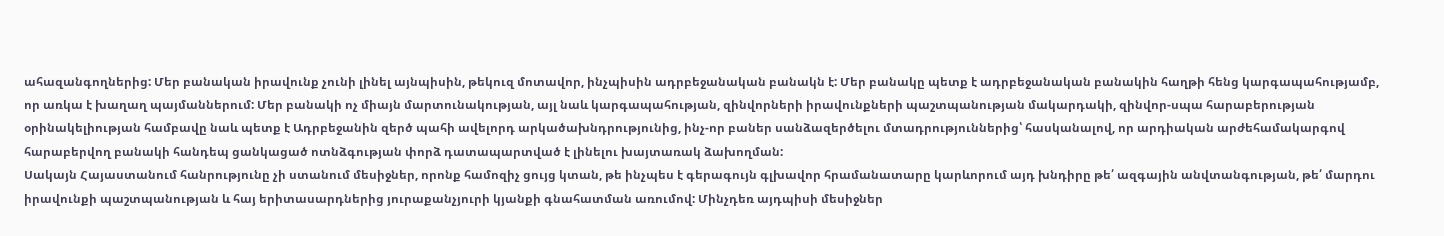ահազանգողներից: Մեր բանական իրավունք չունի լինել այնպիսին, թեկուզ մոտավոր, ինչպիսին ադրբեջանական բանակն է: Մեր բանակը պետք է ադրբեջանական բանակին հաղթի հենց կարգապահությամբ, որ առկա է խաղաղ պայմաններում: Մեր բանակի ոչ միայն մարտունակության, այլ նաև կարգապահության, զինվորների իրավունքների պաշտպանության մակարդակի, զինվոր-սպա հարաբերության օրինակելիության համբավը նաև պետք է Ադրբեջանին զերծ պահի ավելորդ արկածախնդրությունից, ինչ-որ բաներ սանձազերծելու մտադրություններից՝ հասկանալով, որ արդիական արժեհամակարգով հարաբերվող բանակի հանդեպ ցանկացած ոտնձգության փորձ դատապարտված է լինելու խայտառակ ձախողման:
Սակայն Հայաստանում հանրությունը չի ստանում մեսիջներ, որոնք համոզիչ ցույց կտան, թե ինչպես է գերագույն գլխավոր հրամանատարը կարևորում այդ խնդիրը թե՛ ազգային անվտանգության, թե՛ մարդու իրավունքի պաշտպանության և հայ երիտասարդներից յուրաքանչյուրի կյանքի գնահատման առումով: Մինչդեռ այդպիսի մեսիջներ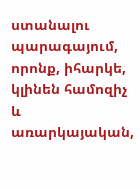ստանալու պարագայում, որոնք, իհարկե, կլինեն համոզիչ և առարկայական,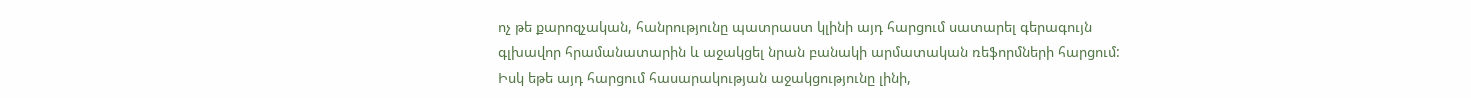ոչ թե քարոզչական, հանրությունը պատրաստ կլինի այդ հարցում սատարել գերագույն գլխավոր հրամանատարին և աջակցել նրան բանակի արմատական ռեֆորմների հարցում: Իսկ եթե այդ հարցում հասարակության աջակցությունը լինի,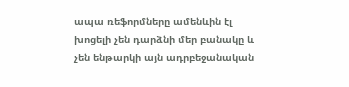ապա ռեֆորմները ամենևին էլ խոցելի չեն դարձնի մեր բանակը և չեն ենթարկի այն ադրբեջանական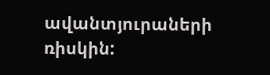ավանտյուրաների ռիսկին: